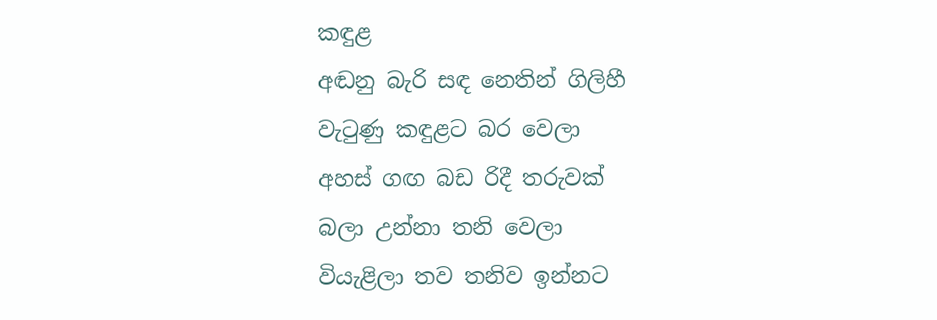කඳුළ
අඬනු බැරි සඳ නෙතින් ගිලිහී
වැටුණු කඳුළට බර වෙලා
අහස් ගඟ බඩ රිදී තරුවක්
බලා උන්නා තනි වෙලා
වියැළිලා තව තනිව ඉන්නට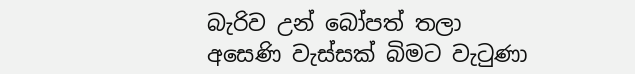බැරිව උන් බෝපත් තලා
අසෙණි වැස්සක් බිමට වැටුණා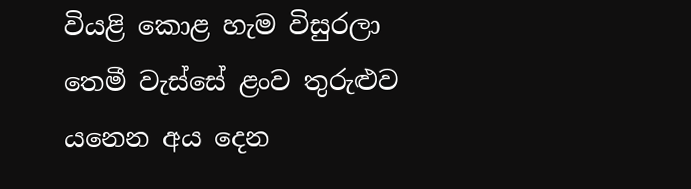වියළි කොළ හැම විසුරලා
තෙමී වැස්සේ ළංව තුරුළුව
යනෙන අය දෙන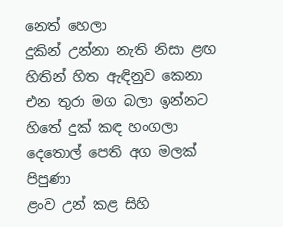නෙත් හෙලා
දුකින් උන්නා නැති නිසා ළඟ
හිතින් හිත ඇඳිනුව කෙනා
එන තුරා මග බලා ඉන්නට
හිතේ දුක් කඳ හංගලා
දෙතොල් පෙති අග මලක් පිපුණා
ළංව උන් කළ සිහි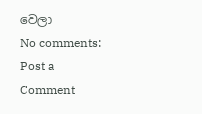වෙලා
No comments:
Post a Comment